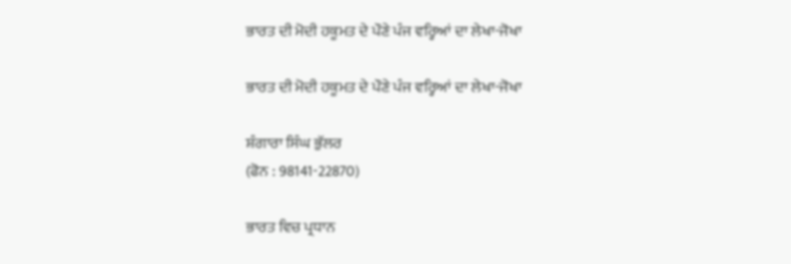ਭਾਰਤ ਦੀ ਮੋਦੀ ਹਕੂਮਤ ਦੇ ਪੌਣੇ ਪੰਜ ਵਰ੍ਹਿਆਂ ਦਾ ਲੇਖਾ-ਜੋਖਾ

ਭਾਰਤ ਦੀ ਮੋਦੀ ਹਕੂਮਤ ਦੇ ਪੌਣੇ ਪੰਜ ਵਰ੍ਹਿਆਂ ਦਾ ਲੇਖਾ-ਜੋਖਾ

ਸ਼ੰਗਾਰਾ ਸਿੰਘ ਭੁੱਲਰ
(ਫੋਨ : 98141-22870)

ਭਾਰਤ ਵਿਚ ਪ੍ਰਧਾਨ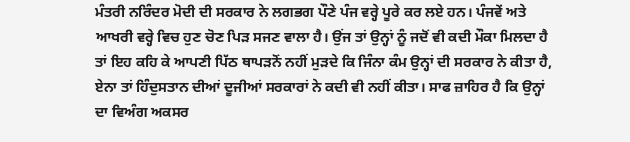ਮੰਤਰੀ ਨਰਿੰਦਰ ਮੋਦੀ ਦੀ ਸਰਕਾਰ ਨੇ ਲਗਭਗ ਪੌਣੇ ਪੰਜ ਵਰ੍ਹੇ ਪੂਰੇ ਕਰ ਲਏ ਹਨ। ਪੰਜਵੇਂ ਅਤੇ ਆਖਰੀ ਵਰ੍ਹੇ ਵਿਚ ਹੁਣ ਚੋਣ ਪਿੜ ਸਜਣ ਵਾਲਾ ਹੈ। ਉਂਜ ਤਾਂ ਉਨ੍ਹਾਂ ਨੂੰ ਜਦੋਂ ਵੀ ਕਦੀ ਮੌਕਾ ਮਿਲਦਾ ਹੈ ਤਾਂ ਇਹ ਕਹਿ ਕੇ ਆਪਣੀ ਪਿੱਠ ਥਾਪੜਨੋਂ ਨਹੀਂ ਮੁੜਦੇ ਕਿ ਜਿੰਨਾ ਕੰਮ ਉਨ੍ਹਾਂ ਦੀ ਸਰਕਾਰ ਨੇ ਕੀਤਾ ਹੈ, ਏਨਾ ਤਾਂ ਹਿੰਦੁਸਤਾਨ ਦੀਆਂ ਦੂਜੀਆਂ ਸਰਕਾਰਾਂ ਨੇ ਕਦੀ ਵੀ ਨਹੀਂ ਕੀਤਾ। ਸਾਫ ਜ਼ਾਹਿਰ ਹੈ ਕਿ ਉਨ੍ਹਾਂ ਦਾ ਵਿਅੰਗ ਅਕਸਰ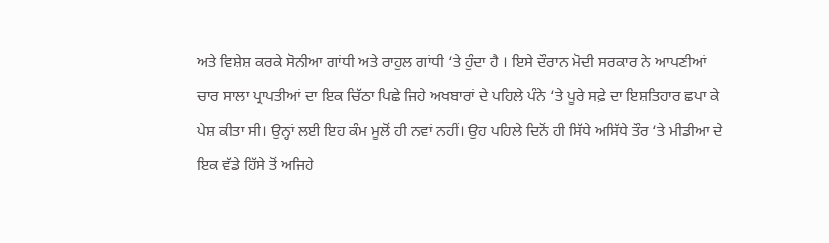ਅਤੇ ਵਿਸ਼ੇਸ਼ ਕਰਕੇ ਸੋਨੀਆ ਗਾਂਧੀ ਅਤੇ ਰਾਹੁਲ ਗਾਂਧੀ ‘ਤੇ ਹੁੰਦਾ ਹੈ । ਇਸੇ ਦੌਰਾਨ ਮੋਦੀ ਸਰਕਾਰ ਨੇ ਆਪਣੀਆਂ ਚਾਰ ਸਾਲਾ ਪ੍ਰਾਪਤੀਆਂ ਦਾ ਇਕ ਚਿੱਠਾ ਪਿਛੇ ਜਿਹੇ ਅਖਬਾਰਾਂ ਦੇ ਪਹਿਲੇ ਪੰਨੇ ‘ਤੇ ਪੂਰੇ ਸਫ਼ੇ ਦਾ ਇਸ਼ਤਿਹਾਰ ਛਪਾ ਕੇ ਪੇਸ਼ ਕੀਤਾ ਸੀ। ਉਨ੍ਹਾਂ ਲਈ ਇਹ ਕੰਮ ਮੂਲੋਂ ਹੀ ਨਵਾਂ ਨਹੀਂ। ਉਹ ਪਹਿਲੇ ਦਿਨੋਂ ਹੀ ਸਿੱਧੇ ਅਸਿੱਧੇ ਤੌਰ ‘ਤੇ ਮੀਡੀਆ ਦੇ ਇਕ ਵੱਡੇ ਹਿੱਸੇ ਤੋਂ ਅਜਿਹੇ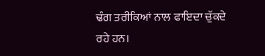ਢੰਗ ਤਰੀਕਿਆਂ ਨਾਲ ਫਾਇਦਾ ਚੁੱਕਦੇ ਰਹੇ ਹਨ।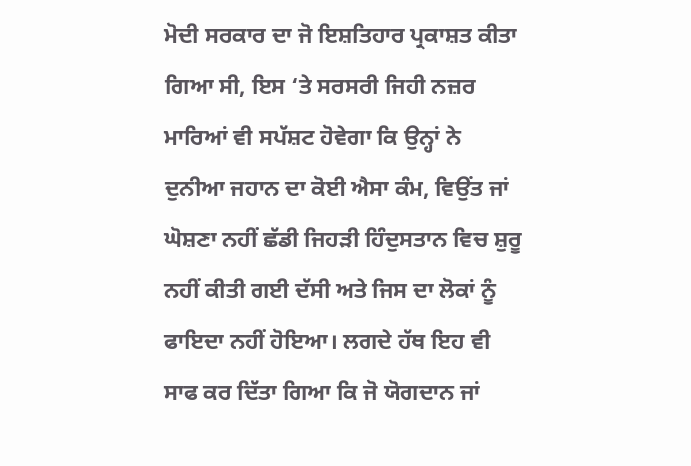ਮੋਦੀ ਸਰਕਾਰ ਦਾ ਜੋ ਇਸ਼ਤਿਹਾਰ ਪ੍ਰਕਾਸ਼ਤ ਕੀਤਾ ਗਿਆ ਸੀ, ਇਸ ‘ਤੇ ਸਰਸਰੀ ਜਿਹੀ ਨਜ਼ਰ ਮਾਰਿਆਂ ਵੀ ਸਪੱਸ਼ਟ ਹੋਵੇਗਾ ਕਿ ਉਨ੍ਹਾਂ ਨੇ ਦੁਨੀਆ ਜਹਾਨ ਦਾ ਕੋਈ ਐਸਾ ਕੰਮ, ਵਿਉਂਤ ਜਾਂ ਘੋਸ਼ਣਾ ਨਹੀਂ ਛੱਡੀ ਜਿਹੜੀ ਹਿੰਦੁਸਤਾਨ ਵਿਚ ਸ਼ੁਰੂ ਨਹੀਂ ਕੀਤੀ ਗਈ ਦੱਸੀ ਅਤੇ ਜਿਸ ਦਾ ਲੋਕਾਂ ਨੂੰ ਫਾਇਦਾ ਨਹੀਂ ਹੋਇਆ। ਲਗਦੇ ਹੱਥ ਇਹ ਵੀ ਸਾਫ ਕਰ ਦਿੱਤਾ ਗਿਆ ਕਿ ਜੋ ਯੋਗਦਾਨ ਜਾਂ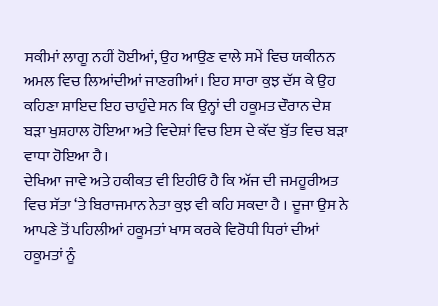ਸਕੀਮਾਂ ਲਾਗੂ ਨਹੀਂ ਹੋਈਆਂ, ਉਹ ਆਉਣ ਵਾਲੇ ਸਮੇਂ ਵਿਚ ਯਕੀਨਨ ਅਮਲ ਵਿਚ ਲਿਆਂਦੀਆਂ ਜਾਣਗੀਆਂ। ਇਹ ਸਾਰਾ ਕੁਝ ਦੱਸ ਕੇ ਉਹ ਕਹਿਣਾ ਸ਼ਾਇਦ ਇਹ ਚਾਹੁੰਦੇ ਸਨ ਕਿ ਉਨ੍ਹਾਂ ਦੀ ਹਕੂਮਤ ਦੌਰਾਨ ਦੇਸ਼ ਬੜਾ ਖੁਸ਼ਹਾਲ ਹੋਇਆ ਅਤੇ ਵਿਦੇਸ਼ਾਂ ਵਿਚ ਇਸ ਦੇ ਕੱਦ ਬੁੱਤ ਵਿਚ ਬੜਾ ਵਾਧਾ ਹੋਇਆ ਹੈ।
ਦੇਖਿਆ ਜਾਵੇ ਅਤੇ ਹਕੀਕਤ ਵੀ ਇਹੀਓ ਹੈ ਕਿ ਅੱਜ ਦੀ ਜਮਹੂਰੀਅਤ ਵਿਚ ਸੱਤਾ ‘ਤੇ ਬਿਰਾਜਮਾਨ ਨੇਤਾ ਕੁਝ ਵੀ ਕਹਿ ਸਕਦਾ ਹੈ । ਦੂਜਾ ਉਸ ਨੇ ਆਪਣੇ ਤੋਂ ਪਹਿਲੀਆਂ ਹਕੂਮਤਾਂ ਖਾਸ ਕਰਕੇ ਵਿਰੋਧੀ ਧਿਰਾਂ ਦੀਆਂ ਹਕੂਮਤਾਂ ਨੂੰ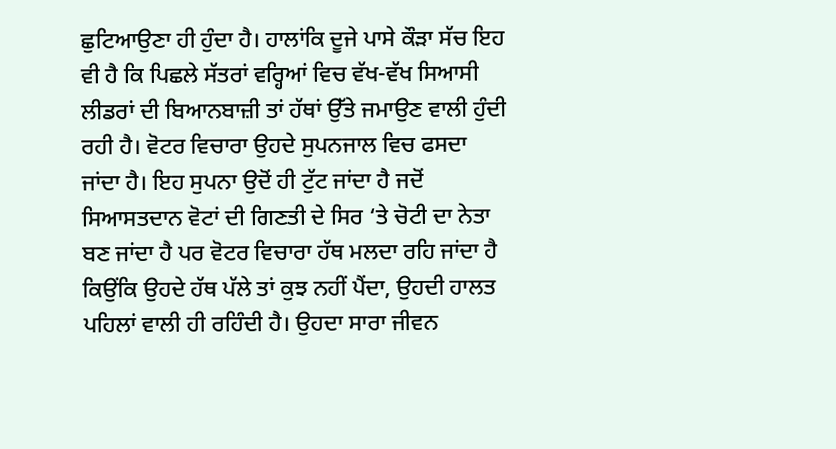ਛੁਟਿਆਉਣਾ ਹੀ ਹੁੰਦਾ ਹੈ। ਹਾਲਾਂਕਿ ਦੂਜੇ ਪਾਸੇ ਕੌੜਾ ਸੱਚ ਇਹ ਵੀ ਹੈ ਕਿ ਪਿਛਲੇ ਸੱਤਰਾਂ ਵਰ੍ਹਿਆਂ ਵਿਚ ਵੱਖ-ਵੱਖ ਸਿਆਸੀ ਲੀਡਰਾਂ ਦੀ ਬਿਆਨਬਾਜ਼ੀ ਤਾਂ ਹੱਥਾਂ ਉੱਤੇ ਜਮਾਉਣ ਵਾਲੀ ਹੁੰਦੀ ਰਹੀ ਹੈ। ਵੋਟਰ ਵਿਚਾਰਾ ਉਹਦੇ ਸੁਪਨਜਾਲ ਵਿਚ ਫਸਦਾ ਜਾਂਦਾ ਹੈ। ਇਹ ਸੁਪਨਾ ਉਦੋਂ ਹੀ ਟੁੱਟ ਜਾਂਦਾ ਹੈ ਜਦੋਂ ਸਿਆਸਤਦਾਨ ਵੋਟਾਂ ਦੀ ਗਿਣਤੀ ਦੇ ਸਿਰ ‘ਤੇ ਚੋਟੀ ਦਾ ਨੇਤਾ ਬਣ ਜਾਂਦਾ ਹੈ ਪਰ ਵੋਟਰ ਵਿਚਾਰਾ ਹੱਥ ਮਲਦਾ ਰਹਿ ਜਾਂਦਾ ਹੈ ਕਿਉਂਕਿ ਉਹਦੇ ਹੱਥ ਪੱਲੇ ਤਾਂ ਕੁਝ ਨਹੀਂ ਪੈਂਦਾ, ਉਹਦੀ ਹਾਲਤ ਪਹਿਲਾਂ ਵਾਲੀ ਹੀ ਰਹਿੰਦੀ ਹੈ। ਉਹਦਾ ਸਾਰਾ ਜੀਵਨ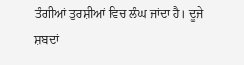ਤੰਗੀਆਂ ਤੁਰਸ਼ੀਆਂ ਵਿਚ ਲੰਘ ਜਾਂਦਾ ਹੈ। ਦੂਜੇ ਸ਼ਬਦਾਂ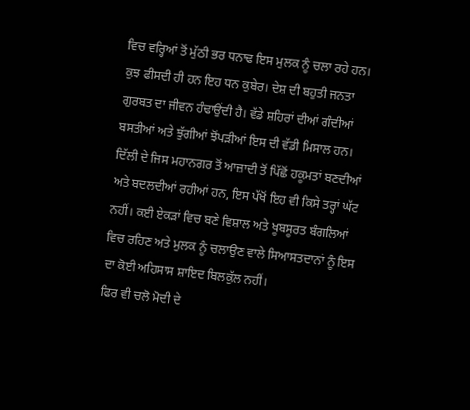ਵਿਚ ਵਰ੍ਹਿਆਂ ਤੋਂ ਮੁੱਠੀ ਭਰ ਧਨਾਢ ਇਸ ਮੁਲਕ ਨੂੰ ਚਲਾ ਰਹੇ ਹਨ। ਕੁਝ ਫੀਸਦੀ ਹੀ ਹਨ ਇਹ ਧਨ ਕੁਬੇਰ। ਦੇਸ਼ ਦੀ ਬਹੁਤੀ ਜਨਤਾ ਗੁਰਬਤ ਦਾ ਜੀਵਨ ਹੰਢਾਉਂਦੀ ਹੈ। ਵੱਡੇ ਸ਼ਹਿਰਾਂ ਦੀਆਂ ਗੰਦੀਆਂ ਬਸਤੀਆਂ ਅਤੇ ਝੁੱਗੀਆਂ ਝੋਂਪੜੀਆਂ ਇਸ ਦੀ ਵੱਡੀ ਮਿਸਾਲ ਹਨ। ਦਿੱਲੀ ਦੇ ਜਿਸ ਮਹਾਨਗਰ ਤੋਂ ਆਜ਼ਾਦੀ ਤੋਂ ਪਿੱਛੋਂ ਹਕੂਮਤਾਂ ਬਣਦੀਆਂ ਅਤੇ ਬਦਲਦੀਆਂ ਰਹੀਆਂ ਹਨ, ਇਸ ਪੱਖੋਂ ਇਹ ਵੀ ਕਿਸੇ ਤਰ੍ਹਾਂ ਘੱਟ ਨਹੀਂ। ਕਈ ਏਕੜਾਂ ਵਿਚ ਬਣੇ ਵਿਸ਼ਾਲ ਅਤੇ ਖੂਬਸੂਰਤ ਬੰਗਲਿਆਂ ਵਿਚ ਰਹਿਣ ਅਤੇ ਮੁਲਕ ਨੂੰ ਚਲਾਉਣ ਵਾਲੇ ਸਿਆਸਤਦਾਨਾਂ ਨੂੰ ਇਸ ਦਾ ਕੋਈ ਅਹਿਸਾਸ ਸ਼ਾਇਦ ਬਿਲਕੁੱਲ ਨਹੀਂ।
ਫਿਰ ਵੀ ਚਲੋ ਮੋਦੀ ਦੇ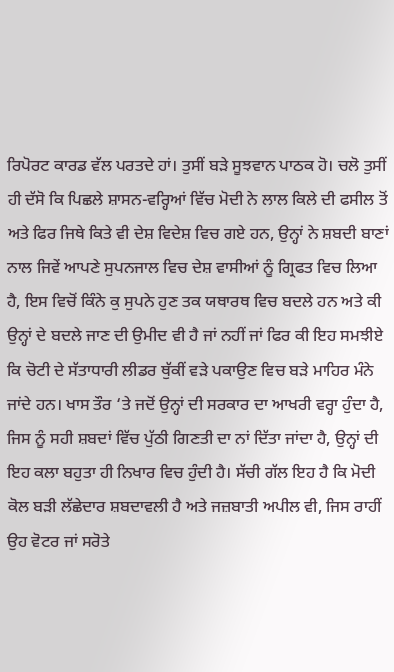ਰਿਪੋਰਟ ਕਾਰਡ ਵੱਲ ਪਰਤਦੇ ਹਾਂ। ਤੁਸੀਂ ਬੜੇ ਸੂਝਵਾਨ ਪਾਠਕ ਹੋ। ਚਲੋ ਤੁਸੀਂ ਹੀ ਦੱਸੋ ਕਿ ਪਿਛਲੇ ਸ਼ਾਸਨ-ਵਰ੍ਹਿਆਂ ਵਿੱਚ ਮੋਦੀ ਨੇ ਲਾਲ ਕਿਲੇ ਦੀ ਫਸੀਲ ਤੋਂ ਅਤੇ ਫਿਰ ਜਿਥੇ ਕਿਤੇ ਵੀ ਦੇਸ਼ ਵਿਦੇਸ਼ ਵਿਚ ਗਏ ਹਨ, ਉਨ੍ਹਾਂ ਨੇ ਸ਼ਬਦੀ ਬਾਣਾਂ ਨਾਲ ਜਿਵੇਂ ਆਪਣੇ ਸੁਪਨਜਾਲ ਵਿਚ ਦੇਸ਼ ਵਾਸੀਆਂ ਨੂੰ ਗ੍ਰਿਫਤ ਵਿਚ ਲਿਆ ਹੈ, ਇਸ ਵਿਚੋਂ ਕਿੰਨੇ ਕੁ ਸੁਪਨੇ ਹੁਣ ਤਕ ਯਥਾਰਥ ਵਿਚ ਬਦਲੇ ਹਨ ਅਤੇ ਕੀ ਉਨ੍ਹਾਂ ਦੇ ਬਦਲੇ ਜਾਣ ਦੀ ਉਮੀਦ ਵੀ ਹੈ ਜਾਂ ਨਹੀਂ ਜਾਂ ਫਿਰ ਕੀ ਇਹ ਸਮਝੀਏ ਕਿ ਚੋਟੀ ਦੇ ਸੱਤਾਧਾਰੀ ਲੀਡਰ ਥੁੱਕੀਂ ਵੜੇ ਪਕਾਉਣ ਵਿਚ ਬੜੇ ਮਾਹਿਰ ਮੰਨੇ ਜਾਂਦੇ ਹਨ। ਖਾਸ ਤੌਰ ‘ਤੇ ਜਦੋਂ ਉਨ੍ਹਾਂ ਦੀ ਸਰਕਾਰ ਦਾ ਆਖਰੀ ਵਰ੍ਹਾ ਹੁੰਦਾ ਹੈ, ਜਿਸ ਨੂੰ ਸਹੀ ਸ਼ਬਦਾਂ ਵਿੱਚ ਪੁੱਠੀ ਗਿਣਤੀ ਦਾ ਨਾਂ ਦਿੱਤਾ ਜਾਂਦਾ ਹੈ, ਉਨ੍ਹਾਂ ਦੀ ਇਹ ਕਲਾ ਬਹੁਤਾ ਹੀ ਨਿਖਾਰ ਵਿਚ ਹੁੰਦੀ ਹੈ। ਸੱਚੀ ਗੱਲ ਇਹ ਹੈ ਕਿ ਮੋਦੀ ਕੋਲ ਬੜੀ ਲੱਛੇਦਾਰ ਸ਼ਬਦਾਵਲੀ ਹੈ ਅਤੇ ਜਜ਼ਬਾਤੀ ਅਪੀਲ ਵੀ, ਜਿਸ ਰਾਹੀਂ ਉਹ ਵੋਟਰ ਜਾਂ ਸਰੋਤੇ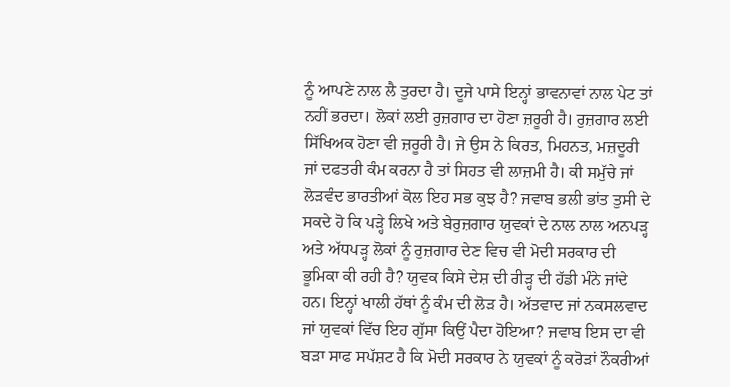ਨੂੰ ਆਪਣੇ ਨਾਲ ਲੈ ਤੁਰਦਾ ਹੈ। ਦੂਜੇ ਪਾਸੇ ਇਨ੍ਹਾਂ ਭਾਵਨਾਵਾਂ ਨਾਲ ਪੇਟ ਤਾਂ ਨਹੀਂ ਭਰਦਾ। ਲੋਕਾਂ ਲਈ ਰੁਜ਼ਗਾਰ ਦਾ ਹੋਣਾ ਜ਼ਰੂਰੀ ਹੈ। ਰੁਜ਼ਗਾਰ ਲਈ ਸਿੱਖਿਅਕ ਹੋਣਾ ਵੀ ਜ਼ਰੂਰੀ ਹੈ। ਜੇ ਉਸ ਨੇ ਕਿਰਤ, ਮਿਹਨਤ, ਮਜ਼ਦੂਰੀ ਜਾਂ ਦਫਤਰੀ ਕੰਮ ਕਰਨਾ ਹੈ ਤਾਂ ਸਿਹਤ ਵੀ ਲਾਜ਼ਮੀ ਹੈ। ਕੀ ਸਮੁੱਚੇ ਜਾਂ ਲੋੜਵੰਦ ਭਾਰਤੀਆਂ ਕੋਲ ਇਹ ਸਭ ਕੁਝ ਹੈ? ਜਵਾਬ ਭਲੀ ਭਾਂਤ ਤੁਸੀ ਦੇ ਸਕਦੇ ਹੋ ਕਿ ਪੜ੍ਹੇ ਲਿਖੇ ਅਤੇ ਬੇਰੁਜ਼ਗਾਰ ਯੁਵਕਾਂ ਦੇ ਨਾਲ ਨਾਲ ਅਨਪੜ੍ਹ ਅਤੇ ਅੱਧਪੜ੍ਹ ਲੋਕਾਂ ਨੂੰ ਰੁਜ਼ਗਾਰ ਦੇਣ ਵਿਚ ਵੀ ਮੋਦੀ ਸਰਕਾਰ ਦੀ ਭੂਮਿਕਾ ਕੀ ਰਹੀ ਹੈ? ਯੁਵਕ ਕਿਸੇ ਦੇਸ਼ ਦੀ ਰੀੜ੍ਹ ਦੀ ਹੱਡੀ ਮੰਨੇ ਜਾਂਦੇ ਹਨ। ਇਨ੍ਹਾਂ ਖਾਲੀ ਹੱਥਾਂ ਨੂੰ ਕੰਮ ਦੀ ਲੋੜ ਹੈ। ਅੱਤਵਾਦ ਜਾਂ ਨਕਸਲਵਾਦ ਜਾਂ ਯੁਵਕਾਂ ਵਿੱਚ ਇਹ ਗੁੱਸਾ ਕਿਉਂ ਪੈਦਾ ਹੋਇਆ? ਜਵਾਬ ਇਸ ਦਾ ਵੀ ਬੜਾ ਸਾਫ ਸਪੱਸ਼ਟ ਹੈ ਕਿ ਮੋਦੀ ਸਰਕਾਰ ਨੇ ਯੁਵਕਾਂ ਨੂੰ ਕਰੋੜਾਂ ਨੌਕਰੀਆਂ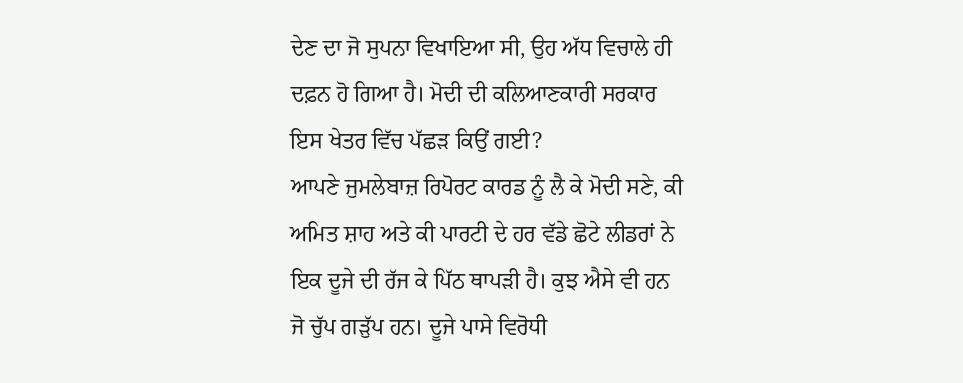ਦੇਣ ਦਾ ਜੋ ਸੁਪਨਾ ਵਿਖਾਇਆ ਸੀ, ਉਹ ਅੱਧ ਵਿਚਾਲੇ ਹੀ ਦਫ਼ਨ ਹੋ ਗਿਆ ਹੈ। ਮੋਦੀ ਦੀ ਕਲਿਆਣਕਾਰੀ ਸਰਕਾਰ ਇਸ ਖੇਤਰ ਵਿੱਚ ਪੱਛੜ ਕਿਉਂ ਗਈ?
ਆਪਣੇ ਜੁਮਲੇਬਾਜ਼ ਰਿਪੋਰਟ ਕਾਰਡ ਨੂੰ ਲੈ ਕੇ ਮੋਦੀ ਸਣੇ, ਕੀ ਅਮਿਤ ਸ਼ਾਹ ਅਤੇ ਕੀ ਪਾਰਟੀ ਦੇ ਹਰ ਵੱਡੇ ਛੋਟੇ ਲੀਡਰਾਂ ਨੇ ਇਕ ਦੂਜੇ ਦੀ ਰੱਜ ਕੇ ਪਿੱਠ ਥਾਪੜੀ ਹੈ। ਕੁਝ ਐਸੇ ਵੀ ਹਨ ਜੋ ਚੁੱਪ ਗੜੁੱਪ ਹਨ। ਦੂਜੇ ਪਾਸੇ ਵਿਰੋਧੀ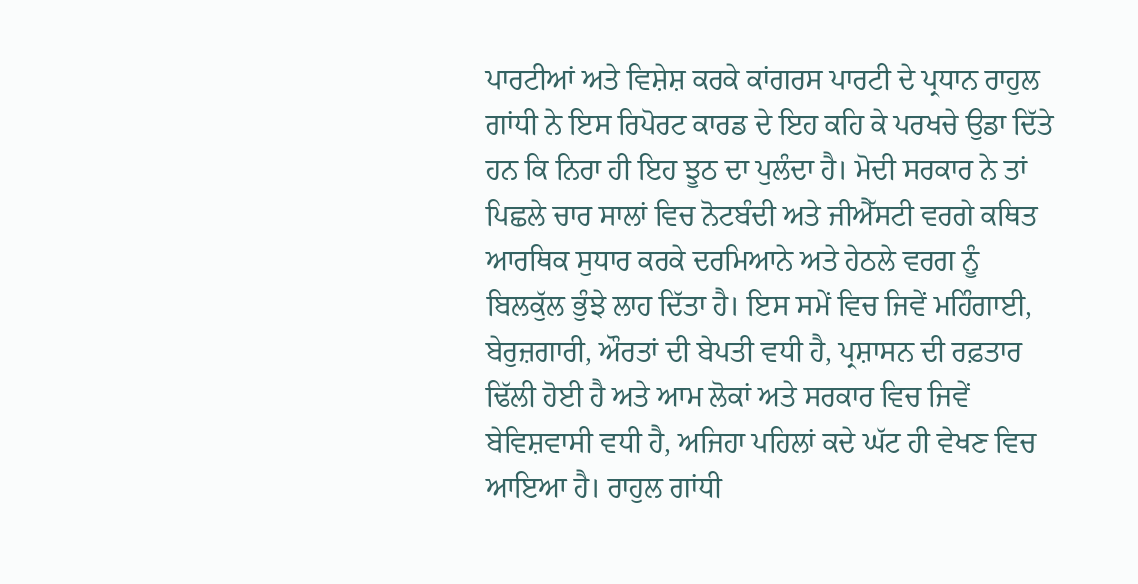ਪਾਰਟੀਆਂ ਅਤੇ ਵਿਸ਼ੇਸ਼ ਕਰਕੇ ਕਾਂਗਰਸ ਪਾਰਟੀ ਦੇ ਪ੍ਰਧਾਨ ਰਾਹੁਲ ਗਾਂਧੀ ਨੇ ਇਸ ਰਿਪੋਰਟ ਕਾਰਡ ਦੇ ਇਹ ਕਹਿ ਕੇ ਪਰਖਚੇ ਉਡਾ ਦਿੱਤੇ ਹਨ ਕਿ ਨਿਰਾ ਹੀ ਇਹ ਝੂਠ ਦਾ ਪੁਲੰਦਾ ਹੈ। ਮੋਦੀ ਸਰਕਾਰ ਨੇ ਤਾਂ ਪਿਛਲੇ ਚਾਰ ਸਾਲਾਂ ਵਿਚ ਨੋਟਬੰਦੀ ਅਤੇ ਜੀਐੱਸਟੀ ਵਰਗੇ ਕਥਿਤ ਆਰਥਿਕ ਸੁਧਾਰ ਕਰਕੇ ਦਰਮਿਆਨੇ ਅਤੇ ਹੇਠਲੇ ਵਰਗ ਨੂੰ ਬਿਲਕੁੱਲ ਭੁੰਝੇ ਲਾਹ ਦਿੱਤਾ ਹੈ। ਇਸ ਸਮੇਂ ਵਿਚ ਜਿਵੇਂ ਮਹਿੰਗਾਈ, ਬੇਰੁਜ਼ਗਾਰੀ, ਔਰਤਾਂ ਦੀ ਬੇਪਤੀ ਵਧੀ ਹੈ, ਪ੍ਰਸ਼ਾਸਨ ਦੀ ਰਫ਼ਤਾਰ ਢਿੱਲੀ ਹੋਈ ਹੈ ਅਤੇ ਆਮ ਲੋਕਾਂ ਅਤੇ ਸਰਕਾਰ ਵਿਚ ਜਿਵੇਂ ਬੇਵਿਸ਼ਵਾਸੀ ਵਧੀ ਹੈ, ਅਜਿਹਾ ਪਹਿਲਾਂ ਕਦੇ ਘੱਟ ਹੀ ਵੇਖਣ ਵਿਚ ਆਇਆ ਹੈ। ਰਾਹੁਲ ਗਾਂਧੀ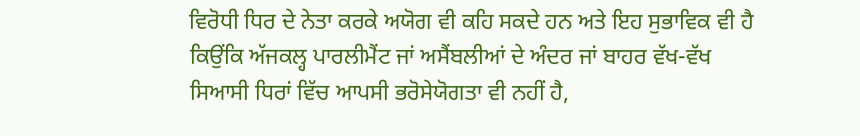ਵਿਰੋਧੀ ਧਿਰ ਦੇ ਨੇਤਾ ਕਰਕੇ ਅਯੋਗ ਵੀ ਕਹਿ ਸਕਦੇ ਹਨ ਅਤੇ ਇਹ ਸੁਭਾਵਿਕ ਵੀ ਹੈ ਕਿਉਂਕਿ ਅੱਜਕਲ੍ਹ ਪਾਰਲੀਮੈਂਟ ਜਾਂ ਅਸੈਂਬਲੀਆਂ ਦੇ ਅੰਦਰ ਜਾਂ ਬਾਹਰ ਵੱਖ-ਵੱਖ ਸਿਆਸੀ ਧਿਰਾਂ ਵਿੱਚ ਆਪਸੀ ਭਰੋਸੇਯੋਗਤਾ ਵੀ ਨਹੀਂ ਹੈ,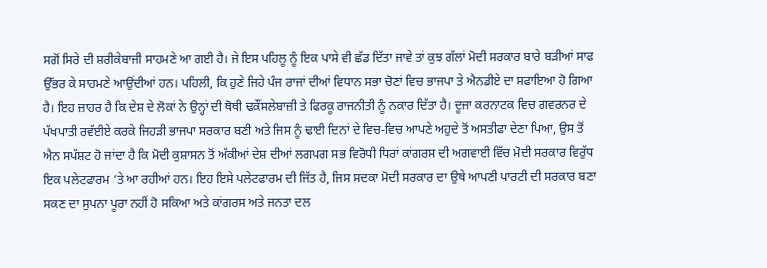ਸਗੋਂ ਸਿਰੇ ਦੀ ਸ਼ਰੀਕੇਬਾਜੀ ਸਾਹਮਣੇ ਆ ਗਈ ਹੈ। ਜੇ ਇਸ ਪਹਿਲੂ ਨੂੰ ਇਕ ਪਾਸੇ ਵੀ ਛੱਡ ਦਿੱਤਾ ਜਾਵੇ ਤਾਂ ਕੁਝ ਗੱਲਾਂ ਮੋਦੀ ਸਰਕਾਰ ਬਾਰੇ ਬੜੀਆਂ ਸਾਫ ਉੱਭਰ ਕੇ ਸਾਹਮਣੇ ਆਉਂਦੀਆਂ ਹਨ। ਪਹਿਲੀ, ਕਿ ਹੁਣੇ ਜਿਹੇ ਪੰਜ ਰਾਜਾਂ ਦੀਆਂ ਵਿਧਾਨ ਸਭਾ ਚੋਣਾਂ ਵਿਚ ਭਾਜਪਾ ਤੇ ਐਨਡੀਏ ਦਾ ਸਫਾਇਆ ਹੋ ਗਿਆ ਹੈ। ਇਹ ਜ਼ਾਹਰ ਹੈ ਕਿ ਦੇਸ਼ ਦੇ ਲੋਕਾਂ ਨੇ ਉਨ੍ਹਾਂ ਦੀ ਥੋਥੀ ਢਕੌਂਸਲੇਬਾਜ਼ੀ ਤੇ ਫਿਰਕੂ ਰਾਜਨੀਤੀ ਨੂੰ ਨਕਾਰ ਦਿੱਤਾ ਹੈ। ਦੂਜਾ ਕਰਨਾਟਕ ਵਿਚ ਗਵਰਨਰ ਦੇ ਪੱਖਪਾਤੀ ਰਵੱਈਏ ਕਰਕੇ ਜਿਹੜੀ ਭਾਜਪਾ ਸਰਕਾਰ ਬਣੀ ਅਤੇ ਜਿਸ ਨੂੰ ਢਾਈ ਦਿਨਾਂ ਦੇ ਵਿਚ-ਵਿਚ ਆਪਣੇ ਅਹੁਦੇ ਤੋਂ ਅਸਤੀਫਾ ਦੇਣਾ ਪਿਆ, ਉਸ ਤੋਂ ਐਨ ਸਪੱਸ਼ਟ ਹੋ ਜਾਂਦਾ ਹੈ ਕਿ ਮੋਦੀ ਕੁਸ਼ਾਸਨ ਤੋਂ ਅੱਕੀਆਂ ਦੇਸ਼ ਦੀਆਂ ਲਗਪਗ ਸਭ ਵਿਰੋਧੀ ਧਿਰਾਂ ਕਾਂਗਰਸ ਦੀ ਅਗਵਾਈ ਵਿੱਚ ਮੋਦੀ ਸਰਕਾਰ ਵਿਰੁੱਧ ਇਕ ਪਲੇਟਫਾਰਮ ‘ਤੇ ਆ ਰਹੀਆਂ ਹਨ। ਇਹ ਇਸੇ ਪਲੇਟਫਾਰਮ ਦੀ ਜਿੱਤ ਹੈ, ਜਿਸ ਸਦਕਾ ਮੋਦੀ ਸਰਕਾਰ ਦਾ ਉਥੇ ਆਪਣੀ ਪਾਰਟੀ ਦੀ ਸਰਕਾਰ ਬਣਾ ਸਕਣ ਦਾ ਸੁਪਨਾ ਪੂਰਾ ਨਹੀਂ ਹੋ ਸਕਿਆ ਅਤੇ ਕਾਂਗਰਸ ਅਤੇ ਜਨਤਾ ਦਲ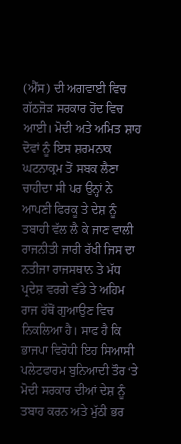(ਐੱਸ) ਦੀ ਅਗਵਾਈ ਵਿਚ ਗੱਠਜੋੜ ਸਰਕਾਰ ਹੋਂਦ ਵਿਚ ਆਈ। ਮੋਦੀ ਅਤੇ ਅਮਿਤ ਸ਼ਾਹ ਦੋਵਾਂ ਨੂੰ ਇਸ ਸ਼ਰਮਨਾਕ ਘਟਨਾਕ੍ਰਮ ਤੋਂ ਸਬਕ ਲੈਣਾ ਚਾਹੀਦਾ ਸੀ ਪਰ ਉਨ੍ਹਾਂ ਨੇ ਆਪਣੀ ਫਿਰਕੂ ਤੇ ਦੇਸ਼ ਨੂੰ ਤਬਾਹੀ ਵੱਲ ਲੈ ਕੇ ਜਾਣ ਵਾਲੀ ਰਾਜਨੀਤੀ ਜਾਰੀ ਰੱਖੀ ਜਿਸ ਦਾ ਨਤੀਜਾ ਰਾਜਸਥਾਨ ਤੇ ਮੱਧ ਪ੍ਰਦੇਸ਼ ਵਰਗੇ ਵੱਡੇ ਤੇ ਅਹਿਮ ਰਾਜ ਹੱਥੋਂ ਗੁਆਉਣ ਵਿਚ ਨਿਕਲਿਆ ਹੈ। ਸਾਫ ਹੈ ਕਿ ਭਾਜਪਾ ਵਿਰੋਧੀ ਇਹ ਸਿਆਸੀ ਪਲੇਟਫਾਰਮ ਬੁਨਿਆਦੀ ਤੌਰ ‘ਤੇ ਮੋਦੀ ਸਰਕਾਰ ਦੀਆਂ ਦੇਸ਼ ਨੂੰ ਤਬਾਹ ਕਰਨ ਅਤੇ ਮੁੱਠੀ ਭਰ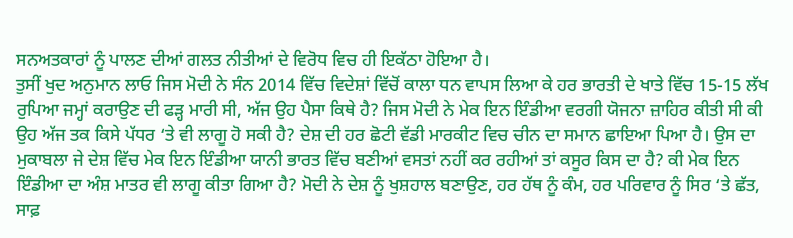ਸਨਅਤਕਾਰਾਂ ਨੂੰ ਪਾਲਣ ਦੀਆਂ ਗਲਤ ਨੀਤੀਆਂ ਦੇ ਵਿਰੋਧ ਵਿਚ ਹੀ ਇਕੱਠਾ ਹੋਇਆ ਹੈ।
ਤੁਸੀਂ ਖੁਦ ਅਨੁਮਾਨ ਲਾਓ ਜਿਸ ਮੋਦੀ ਨੇ ਸੰਨ 2014 ਵਿੱਚ ਵਿਦੇਸ਼ਾਂ ਵਿੱਚੋਂ ਕਾਲਾ ਧਨ ਵਾਪਸ ਲਿਆ ਕੇ ਹਰ ਭਾਰਤੀ ਦੇ ਖਾਤੇ ਵਿੱਚ 15-15 ਲੱਖ ਰੁਪਿਆ ਜਮ੍ਹਾਂ ਕਰਾਉਣ ਦੀ ਫੜ੍ਹ ਮਾਰੀ ਸੀ, ਅੱਜ ਉਹ ਪੈਸਾ ਕਿਥੇ ਹੈ? ਜਿਸ ਮੋਦੀ ਨੇ ਮੇਕ ਇਨ ਇੰਡੀਆ ਵਰਗੀ ਯੋਜਨਾ ਜ਼ਾਹਿਰ ਕੀਤੀ ਸੀ ਕੀ ਉਹ ਅੱਜ ਤਕ ਕਿਸੇ ਪੱਧਰ ‘ਤੇ ਵੀ ਲਾਗੂ ਹੋ ਸਕੀ ਹੈ? ਦੇਸ਼ ਦੀ ਹਰ ਛੋਟੀ ਵੱਡੀ ਮਾਰਕੀਟ ਵਿਚ ਚੀਨ ਦਾ ਸਮਾਨ ਛਾਇਆ ਪਿਆ ਹੈ। ਉਸ ਦਾ ਮੁਕਾਬਲਾ ਜੇ ਦੇਸ਼ ਵਿੱਚ ਮੇਕ ਇਨ ਇੰਡੀਆ ਯਾਨੀ ਭਾਰਤ ਵਿੱਚ ਬਣੀਆਂ ਵਸਤਾਂ ਨਹੀਂ ਕਰ ਰਹੀਆਂ ਤਾਂ ਕਸੂਰ ਕਿਸ ਦਾ ਹੈ? ਕੀ ਮੇਕ ਇਨ ਇੰਡੀਆ ਦਾ ਅੰਸ਼ ਮਾਤਰ ਵੀ ਲਾਗੂ ਕੀਤਾ ਗਿਆ ਹੈ? ਮੋਦੀ ਨੇ ਦੇਸ਼ ਨੂੰ ਖੁਸ਼ਹਾਲ ਬਣਾਉਣ, ਹਰ ਹੱਥ ਨੂੰ ਕੰਮ, ਹਰ ਪਰਿਵਾਰ ਨੂੰ ਸਿਰ ‘ਤੇ ਛੱਤ, ਸਾਫ਼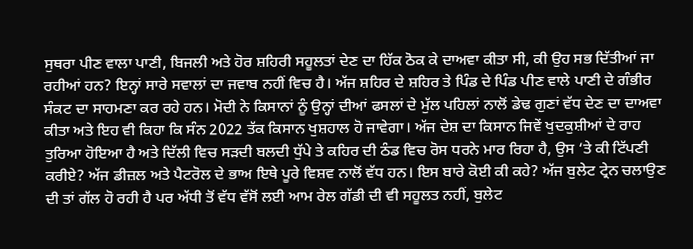ਸੁਥਰਾ ਪੀਣ ਵਾਲਾ ਪਾਣੀ, ਬਿਜਲੀ ਅਤੇ ਹੋਰ ਸ਼ਹਿਰੀ ਸਹੂਲਤਾਂ ਦੇਣ ਦਾ ਹਿੱਕ ਠੋਕ ਕੇ ਦਾਅਵਾ ਕੀਤਾ ਸੀ, ਕੀ ਉਹ ਸਭ ਦਿੱਤੀਆਂ ਜਾ ਰਹੀਆਂ ਹਨ? ਇਨ੍ਹਾਂ ਸਾਰੇ ਸਵਾਲਾਂ ਦਾ ਜਵਾਬ ਨਹੀਂ ਵਿਚ ਹੈ। ਅੱਜ ਸ਼ਹਿਰ ਦੇ ਸ਼ਹਿਰ ਤੇ ਪਿੰਡ ਦੇ ਪਿੰਡ ਪੀਣ ਵਾਲੇ ਪਾਣੀ ਦੇ ਗੰਭੀਰ ਸੰਕਟ ਦਾ ਸਾਹਮਣਾ ਕਰ ਰਹੇ ਹਨ। ਮੋਦੀ ਨੇ ਕਿਸਾਨਾਂ ਨੂੰ ਉਨ੍ਹਾਂ ਦੀਆਂ ਫਸਲਾਂ ਦੇ ਮੁੱਲ ਪਹਿਲਾਂ ਨਾਲੋਂ ਡੇਢ ਗੁਣਾਂ ਵੱਧ ਦੇਣ ਦਾ ਦਾਅਵਾ ਕੀਤਾ ਅਤੇ ਇਹ ਵੀ ਕਿਹਾ ਕਿ ਸੰਨ 2022 ਤੱਕ ਕਿਸਾਨ ਖੁਸ਼ਹਾਲ ਹੋ ਜਾਵੇਗਾ। ਅੱਜ ਦੇਸ਼ ਦਾ ਕਿਸਾਨ ਜਿਵੇਂ ਖੁਦਕੁਸ਼ੀਆਂ ਦੇ ਰਾਹ ਤੁਰਿਆ ਹੋਇਆ ਹੈ ਅਤੇ ਦਿੱਲੀ ਵਿਚ ਸੜਦੀ ਬਲਦੀ ਧੁੱਪੇ ਤੇ ਕਹਿਰ ਦੀ ਠੰਡ ਵਿਚ ਰੋਸ ਧਰਨੇ ਮਾਰ ਰਿਹਾ ਹੈ, ਉਸ ‘ਤੇ ਕੀ ਟਿੱਪਣੀ ਕਰੀਏ? ਅੱਜ ਡੀਜ਼ਲ ਅਤੇ ਪੈਟਰੋਲ ਦੇ ਭਾਅ ਇਥੇ ਪੂਰੇ ਵਿਸ਼ਵ ਨਾਲੋਂ ਵੱਧ ਹਨ। ਇਸ ਬਾਰੇ ਕੋਈ ਕੀ ਕਹੇ? ਅੱਜ ਬੁਲੇਟ ਟ੍ਰੇਨ ਚਲਾਉਣ ਦੀ ਤਾਂ ਗੱਲ ਹੋ ਰਹੀ ਹੈ ਪਰ ਅੱਧੀ ਤੋਂ ਵੱਧ ਵੱਸੋਂ ਲਈ ਆਮ ਰੇਲ ਗੱਡੀ ਦੀ ਵੀ ਸਹੂਲਤ ਨਹੀਂ, ਬੁਲੇਟ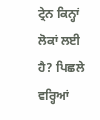ਟ੍ਰੇਨ ਕਿਨ੍ਹਾਂ ਲੋਕਾਂ ਲਈ ਹੈ? ਪਿਛਲੇ ਵਰ੍ਹਿਆਂ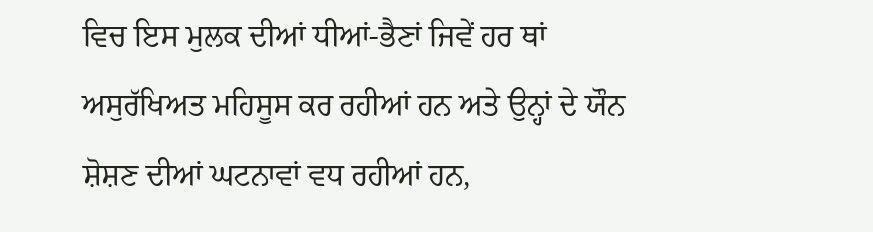ਵਿਚ ਇਸ ਮੁਲਕ ਦੀਆਂ ਧੀਆਂ-ਭੈਣਾਂ ਜਿਵੇਂ ਹਰ ਥਾਂ ਅਸੁਰੱਖਿਅਤ ਮਹਿਸੂਸ ਕਰ ਰਹੀਆਂ ਹਨ ਅਤੇ ਉਨ੍ਹਾਂ ਦੇ ਯੌਨ ਸ਼ੋਸ਼ਣ ਦੀਆਂ ਘਟਨਾਵਾਂ ਵਧ ਰਹੀਆਂ ਹਨ,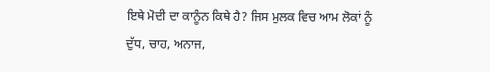ਇਥੇ ਮੋਦੀ ਦਾ ਕਾਨੂੰਨ ਕਿਥੇ ਹੈ? ਜਿਸ ਮੁਲਕ ਵਿਚ ਆਮ ਲੋਕਾਂ ਨੂੰ ਦੁੱਧ, ਚਾਹ, ਅਨਾਜ,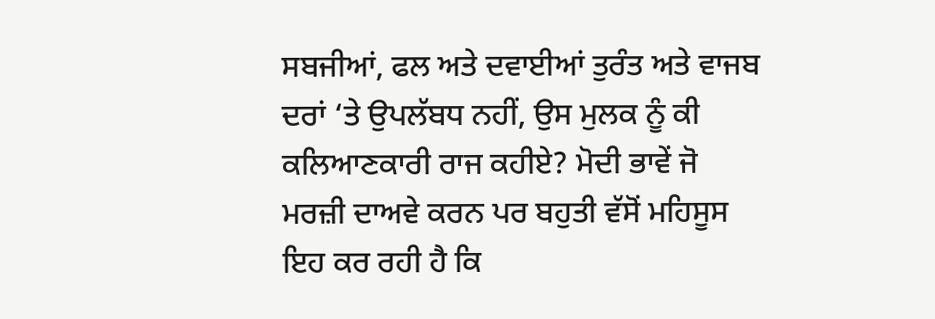ਸਬਜੀਆਂ, ਫਲ ਅਤੇ ਦਵਾਈਆਂ ਤੁਰੰਤ ਅਤੇ ਵਾਜਬ ਦਰਾਂ ‘ਤੇ ਉਪਲੱਬਧ ਨਹੀਂ, ਉਸ ਮੁਲਕ ਨੂੰ ਕੀ ਕਲਿਆਣਕਾਰੀ ਰਾਜ ਕਹੀਏ? ਮੋਦੀ ਭਾਵੇਂ ਜੋ ਮਰਜ਼ੀ ਦਾਅਵੇ ਕਰਨ ਪਰ ਬਹੁਤੀ ਵੱਸੋਂ ਮਹਿਸੂਸ ਇਹ ਕਰ ਰਹੀ ਹੈ ਕਿ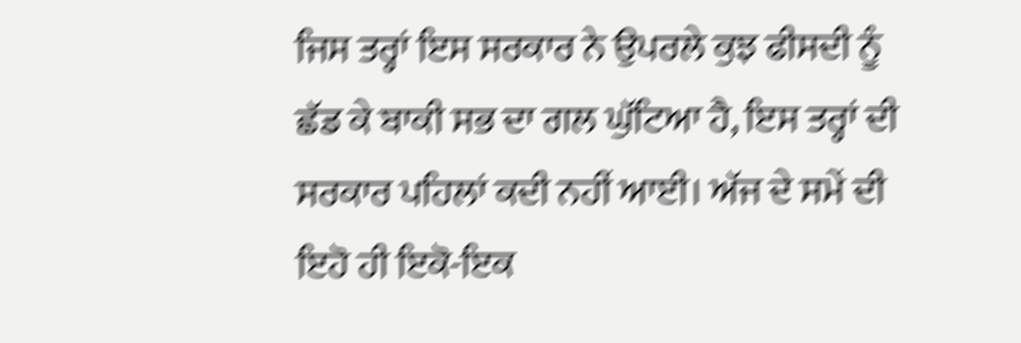ਜਿਸ ਤਰ੍ਹਾਂ ਇਸ ਸਰਕਾਰ ਨੇ ਉਪਰਲੇ ਕੁਝ ਫੀਸਦੀ ਨੂੰ ਛੱਡ ਕੇ ਬਾਕੀ ਸਭ ਦਾ ਗਲ ਘੁੱਟਿਆ ਹੈ, ਇਸ ਤਰ੍ਹਾਂ ਦੀ ਸਰਕਾਰ ਪਹਿਲਾਂ ਕਦੀ ਨਹੀਂ ਆਈ। ਅੱਜ ਦੇ ਸਮੇਂ ਦੀ ਇਹੋ ਹੀ ਇਕੋ-ਇਕ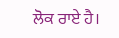ਲੋਕ ਰਾਏ ਹੈ।